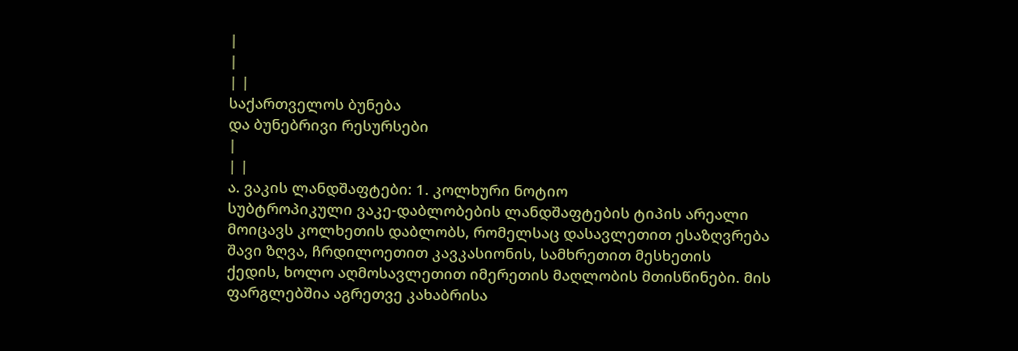|
|
| |
საქართველოს ბუნება
და ბუნებრივი რესურსები
|
| |
ა. ვაკის ლანდშაფტები: 1. კოლხური ნოტიო
სუბტროპიკული ვაკე-დაბლობების ლანდშაფტების ტიპის არეალი
მოიცავს კოლხეთის დაბლობს, რომელსაც დასავლეთით ესაზღვრება
შავი ზღვა, ჩრდილოეთით კავკასიონის, სამხრეთით მესხეთის
ქედის, ხოლო აღმოსავლეთით იმერეთის მაღლობის მთისწინები. მის
ფარგლებშია აგრეთვე კახაბრისა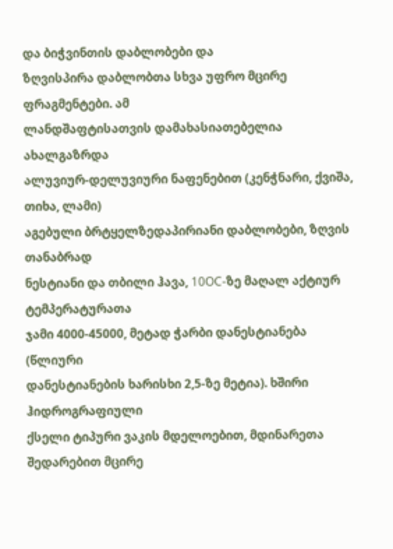და ბიჭვინთის დაბლობები და
ზღვისპირა დაბლობთა სხვა უფრო მცირე ფრაგმენტები. ამ
ლანდშაფტისათვის დამახასიათებელია ახალგაზრდა
ალუვიურ-დელუვიური ნაფენებით (კენჭნარი, ქვიშა, თიხა, ლამი)
აგებული ბრტყელზედაპირიანი დაბლობები, ზღვის თანაბრად
ნესტიანი და თბილი ჰავა, 10OC-ზე მაღალ აქტიურ ტემპერატურათა
ჯამი 4000-45000, მეტად ჭარბი დანესტიანება (წლიური
დანესტიანების ხარისხი 2,5-ზე მეტია). ხშირი ჰიდროგრაფიული
ქსელი ტიპური ვაკის მდელოებით, მდინარეთა შედარებით მცირე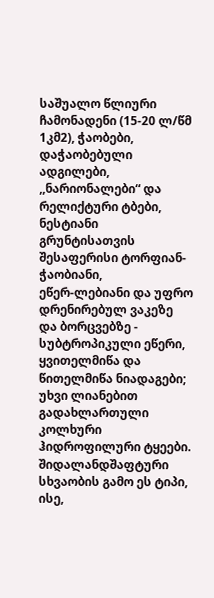საშუალო წლიური ჩამონადენი (15-20 ლ/წმ 1კმ2), ჭაობები,
დაჭაობებული ადგილები, ,,ნარიონალები“ და რელიქტური ტბები,
ნესტიანი გრუნტისათვის შესაფერისი ტორფიან-ჭაობიანი,
ეწერ-ლებიანი და უფრო დრენირებულ ვაკეზე და ბორცვებზე -
სუბტროპიკული ეწერი, ყვითელმიწა და წითელმიწა ნიადაგები;
უხვი ლიანებით გადახლართული კოლხური ჰიდროფილური ტყეები.
შიდალანდშაფტური სხვაობის გამო ეს ტიპი, ისე,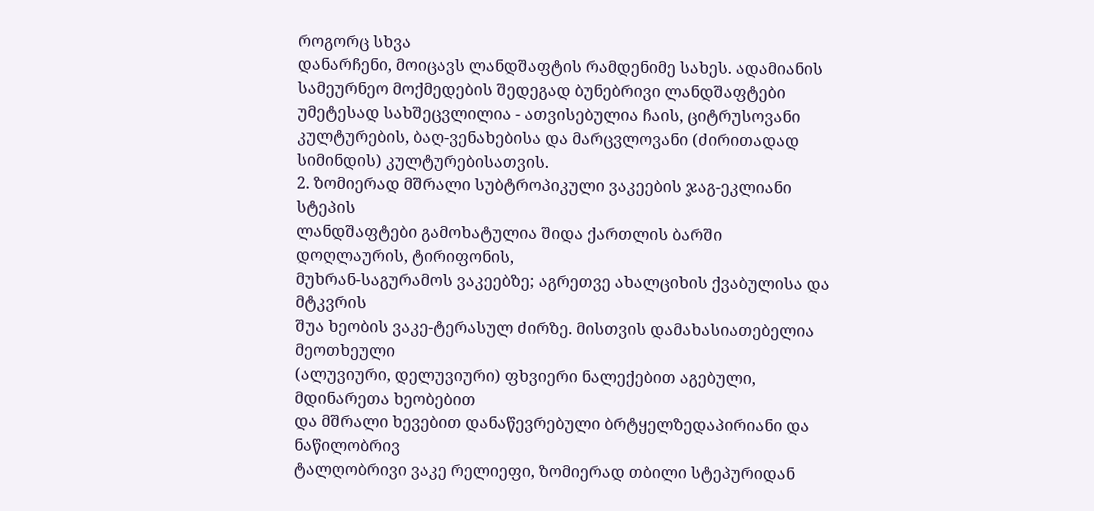როგორც სხვა
დანარჩენი, მოიცავს ლანდშაფტის რამდენიმე სახეს. ადამიანის
სამეურნეო მოქმედების შედეგად ბუნებრივი ლანდშაფტები
უმეტესად სახშეცვლილია - ათვისებულია ჩაის, ციტრუსოვანი
კულტურების, ბაღ-ვენახებისა და მარცვლოვანი (ძირითადად
სიმინდის) კულტურებისათვის.
2. ზომიერად მშრალი სუბტროპიკული ვაკეების ჯაგ-ეკლიანი სტეპის
ლანდშაფტები გამოხატულია შიდა ქართლის ბარში დოღლაურის, ტირიფონის,
მუხრან-საგურამოს ვაკეებზე; აგრეთვე ახალციხის ქვაბულისა და მტკვრის
შუა ხეობის ვაკე-ტერასულ ძირზე. მისთვის დამახასიათებელია მეოთხეული
(ალუვიური, დელუვიური) ფხვიერი ნალექებით აგებული, მდინარეთა ხეობებით
და მშრალი ხევებით დანაწევრებული ბრტყელზედაპირიანი და ნაწილობრივ
ტალღობრივი ვაკე რელიეფი, ზომიერად თბილი სტეპურიდან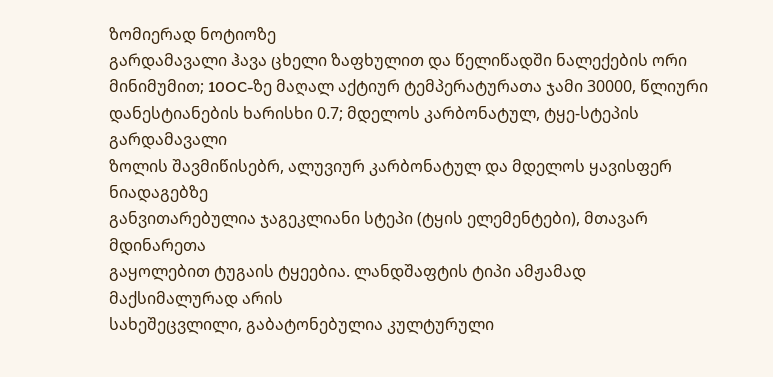ზომიერად ნოტიოზე
გარდამავალი ჰავა ცხელი ზაფხულით და წელიწადში ნალექების ორი
მინიმუმით; 10OC-ზე მაღალ აქტიურ ტემპერატურათა ჯამი 30000, წლიური
დანესტიანების ხარისხი 0.7; მდელოს კარბონატულ, ტყე-სტეპის გარდამავალი
ზოლის შავმიწისებრ, ალუვიურ კარბონატულ და მდელოს ყავისფერ ნიადაგებზე
განვითარებულია ჯაგეკლიანი სტეპი (ტყის ელემენტები), მთავარ მდინარეთა
გაყოლებით ტუგაის ტყეებია. ლანდშაფტის ტიპი ამჟამად მაქსიმალურად არის
სახეშეცვლილი, გაბატონებულია კულტურული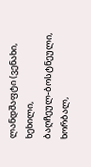ლანდშაფტი (ვენახი, ხეხილი,
ბაღჩეულ-ბოსტნეული, ხორბალ,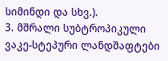სიმინდი და სხვ.).
3. მშრალი სუბტროპიკული ვაკე-სტეპური ლანდშაფტები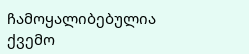ჩამოყალიბებულია
ქვემო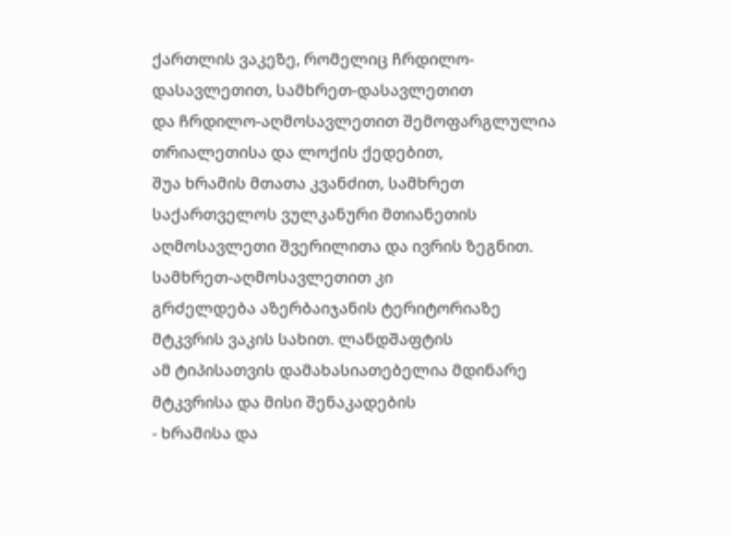ქართლის ვაკეზე, რომელიც ჩრდილო-დასავლეთით, სამხრეთ-დასავლეთით
და ჩრდილო-აღმოსავლეთით შემოფარგლულია თრიალეთისა და ლოქის ქედებით,
შუა ხრამის მთათა კვანძით, სამხრეთ საქართველოს ვულკანური მთიანეთის
აღმოსავლეთი შვერილითა და ივრის ზეგნით. სამხრეთ-აღმოსავლეთით კი
გრძელდება აზერბაიჯანის ტერიტორიაზე მტკვრის ვაკის სახით. ლანდშაფტის
ამ ტიპისათვის დამახასიათებელია მდინარე მტკვრისა და მისი შენაკადების
- ხრამისა და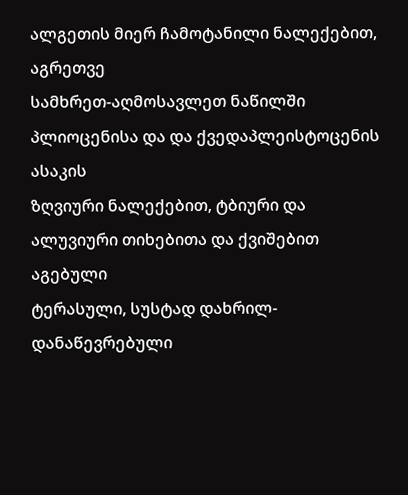ალგეთის მიერ ჩამოტანილი ნალექებით, აგრეთვე
სამხრეთ-აღმოსავლეთ ნაწილში პლიოცენისა და და ქვედაპლეისტოცენის ასაკის
ზღვიური ნალექებით, ტბიური და ალუვიური თიხებითა და ქვიშებით აგებული
ტერასული, სუსტად დახრილ-დანაწევრებული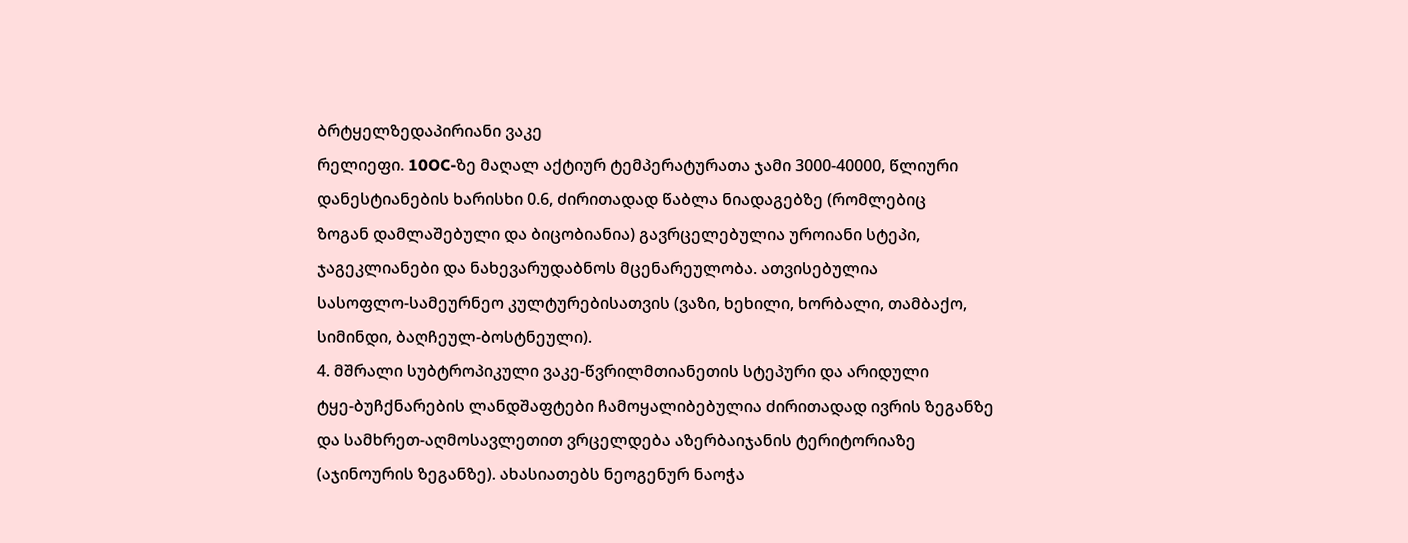ბრტყელზედაპირიანი ვაკე
რელიეფი. 10OC-ზე მაღალ აქტიურ ტემპერატურათა ჯამი 3000-40000, წლიური
დანესტიანების ხარისხი 0.6, ძირითადად წაბლა ნიადაგებზე (რომლებიც
ზოგან დამლაშებული და ბიცობიანია) გავრცელებულია უროიანი სტეპი,
ჯაგეკლიანები და ნახევარუდაბნოს მცენარეულობა. ათვისებულია
სასოფლო-სამეურნეო კულტურებისათვის (ვაზი, ხეხილი, ხორბალი, თამბაქო,
სიმინდი, ბაღჩეულ-ბოსტნეული).
4. მშრალი სუბტროპიკული ვაკე-წვრილმთიანეთის სტეპური და არიდული
ტყე-ბუჩქნარების ლანდშაფტები ჩამოყალიბებულია ძირითადად ივრის ზეგანზე
და სამხრეთ-აღმოსავლეთით ვრცელდება აზერბაიჯანის ტერიტორიაზე
(აჯინოურის ზეგანზე). ახასიათებს ნეოგენურ ნაოჭა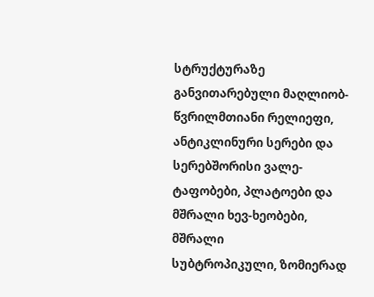სტრუქტურაზე
განვითარებული მაღლიობ-წვრილმთიანი რელიეფი, ანტიკლინური სერები და
სერებშორისი ვალე-ტაფობები, პლატოები და მშრალი ხევ-ხეობები, მშრალი
სუბტროპიკული, ზომიერად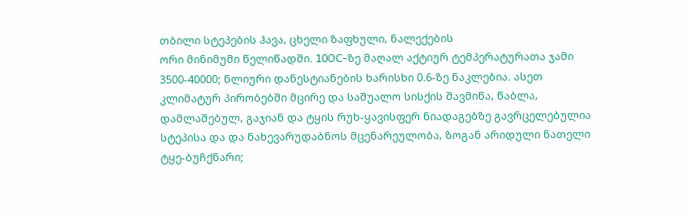თბილი სტეპების ჰავა, ცხელი ზაფხული, ნალექების
ორი მინიმუმი წელიწადში. 10OC-ზე მაღალ აქტიურ ტემპერატურათა ჯამი
3500-40000; წლიური დანესტიანების ხარისხი 0.6-ზე ნაკლებია. ასეთ
კლიმატურ პირობებში მცირე და საშუალო სისქის შავმიწა, წაბლა,
დამლაშებულ, გაჯიან და ტყის რუხ-ყავისფერ ნიადაგებზე გავრცელებულია
სტეპისა და და ნახევარუდაბნოს მცენარეულობა, ზოგან არიდული ნათელი
ტყე-ბუჩქნარი;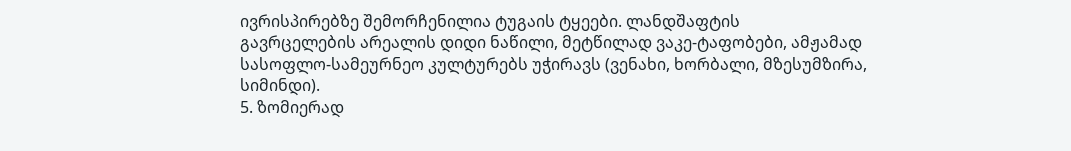ივრისპირებზე შემორჩენილია ტუგაის ტყეები. ლანდშაფტის
გავრცელების არეალის დიდი ნაწილი, მეტწილად ვაკე-ტაფობები, ამჟამად
სასოფლო-სამეურნეო კულტურებს უჭირავს (ვენახი, ხორბალი, მზესუმზირა,
სიმინდი).
5. ზომიერად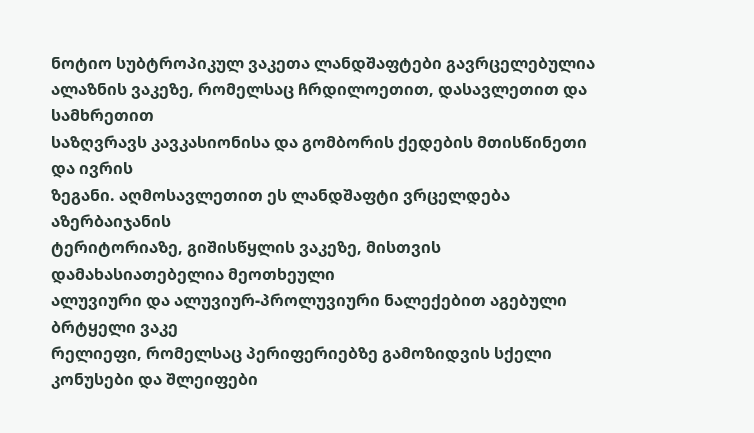ნოტიო სუბტროპიკულ ვაკეთა ლანდშაფტები გავრცელებულია
ალაზნის ვაკეზე, რომელსაც ჩრდილოეთით, დასავლეთით და სამხრეთით
საზღვრავს კავკასიონისა და გომბორის ქედების მთისწინეთი და ივრის
ზეგანი. აღმოსავლეთით ეს ლანდშაფტი ვრცელდება აზერბაიჯანის
ტერიტორიაზე, გიშისწყლის ვაკეზე, მისთვის დამახასიათებელია მეოთხეული
ალუვიური და ალუვიურ-პროლუვიური ნალექებით აგებული ბრტყელი ვაკე
რელიეფი, რომელსაც პერიფერიებზე გამოზიდვის სქელი კონუსები და შლეიფები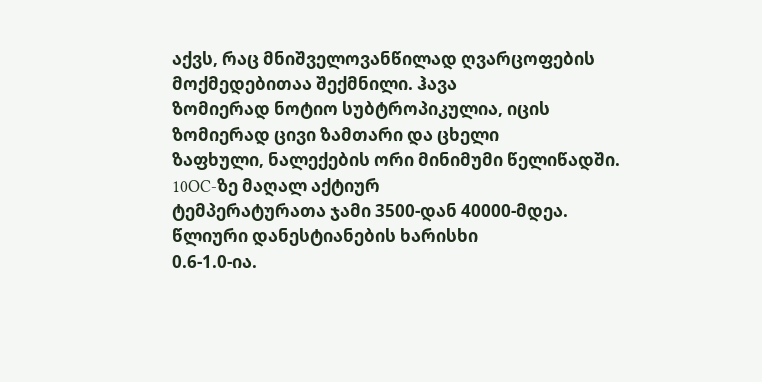აქვს, რაც მნიშველოვანწილად ღვარცოფების მოქმედებითაა შექმნილი. ჰავა
ზომიერად ნოტიო სუბტროპიკულია, იცის ზომიერად ცივი ზამთარი და ცხელი
ზაფხული, ნალექების ორი მინიმუმი წელიწადში. 10OC-ზე მაღალ აქტიურ
ტემპერატურათა ჯამი 3500-დან 40000-მდეა. წლიური დანესტიანების ხარისხი
0.6-1.0-ია.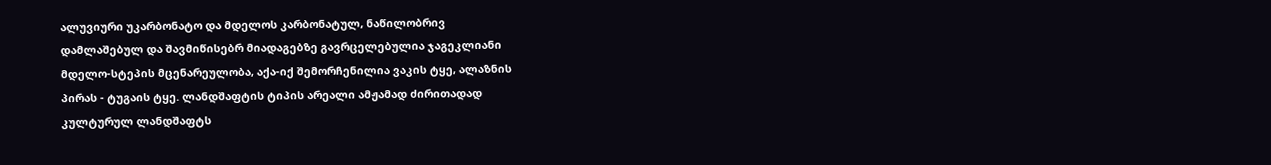ალუვიური უკარბონატო და მდელოს კარბონატულ, ნაწილობრივ
დამლაშებულ და შავმიწისებრ მიადაგებზე გავრცელებულია ჯაგეკლიანი
მდელო-სტეპის მცენარეულობა, აქა-იქ შემორჩენილია ვაკის ტყე, ალაზნის
პირას - ტუგაის ტყე. ლანდშაფტის ტიპის არეალი ამჟამად ძირითადად
კულტურულ ლანდშაფტს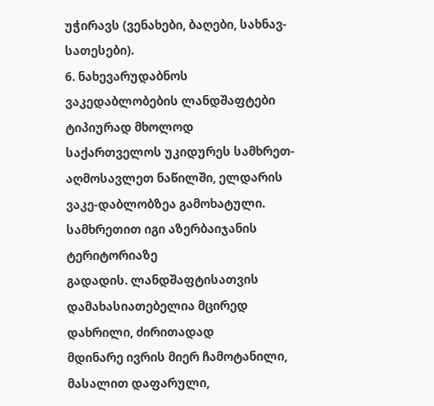უჭირავს (ვენახები, ბაღები, სახნავ-სათესები).
6. ნახევარუდაბნოს ვაკედაბლობების ლანდშაფტები ტიპიურად მხოლოდ
საქართველოს უკიდურეს სამხრეთ-აღმოსავლეთ ნაწილში, ელდარის
ვაკე-დაბლობზეა გამოხატული. სამხრეთით იგი აზერბაიჯანის ტერიტორიაზე
გადადის. ლანდშაფტისათვის დამახასიათებელია მცირედ დახრილი, ძირითადად
მდინარე ივრის მიერ ჩამოტანილი, მასალით დაფარული,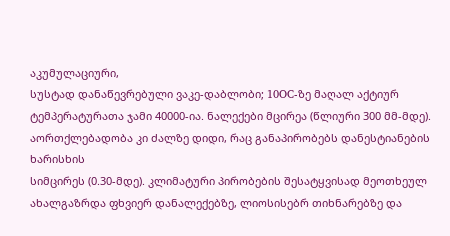აკუმულაციური,
სუსტად დანაწევრებული ვაკე-დაბლობი; 10OC-ზე მაღალ აქტიურ
ტემპერატურათა ჯამი 40000-ია. ნალექები მცირეა (წლიური 300 მმ-მდე).
აორთქლებადობა კი ძალზე დიდი, რაც განაპირობებს დანესტიანების ხარისხის
სიმცირეს (0.30-მდე). კლიმატური პირობების შესატყვისად მეოთხეულ
ახალგაზრდა ფხვიერ დანალექებზე, ლიოსისებრ თიხნარებზე და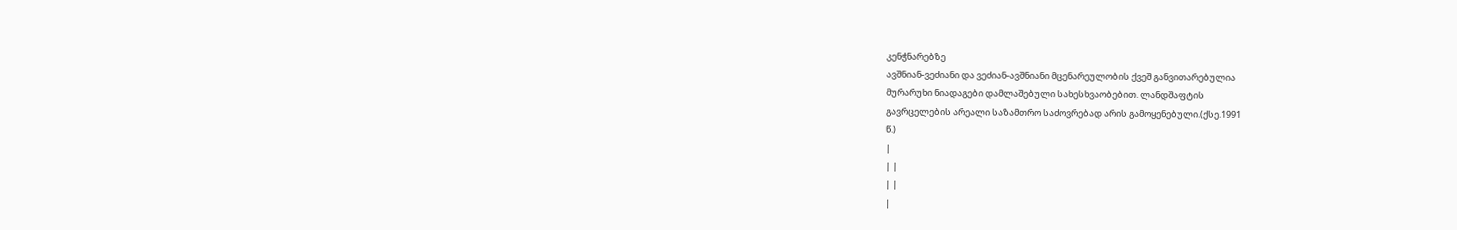კენჭნარებზე
ავშნიან-ვეძიანი და ვეძიან-ავშნიანი მცენარეულობის ქვეშ განვითარებულია
მურარუხი ნიადაგები დამლაშებული სახესხვაობებით. ლანდშაფტის
გავრცელების არეალი საზამთრო საძოვრებად არის გამოყენებული.(ქსე.1991
წ.)
|
| |
| |
|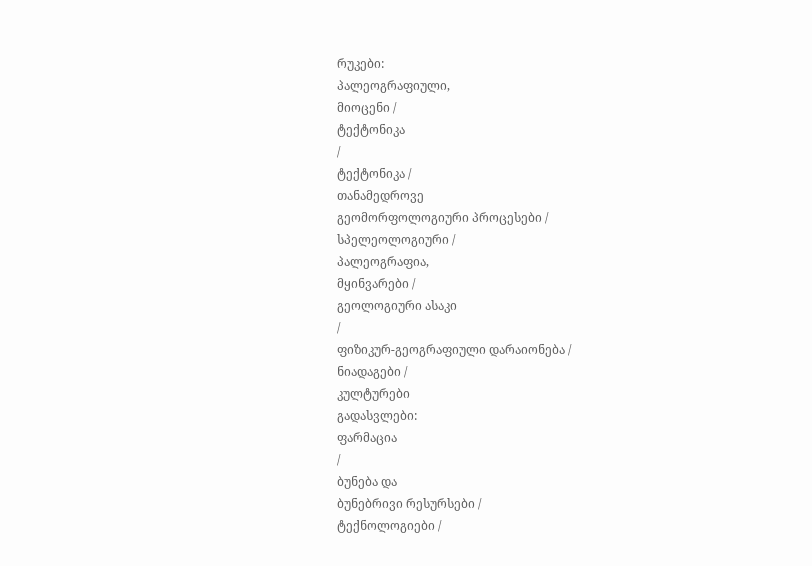რუკები:
პალეოგრაფიული,
მიოცენი /
ტექტონიკა
/
ტექტონიკა /
თანამედროვე
გეომორფოლოგიური პროცესები /
სპელეოლოგიური /
პალეოგრაფია,
მყინვარები /
გეოლოგიური ასაკი
/
ფიზიკურ-გეოგრაფიული დარაიონება /
ნიადაგები /
კულტურები
გადასვლები:
ფარმაცია
/
ბუნება და
ბუნებრივი რესურსები /
ტექნოლოგიები /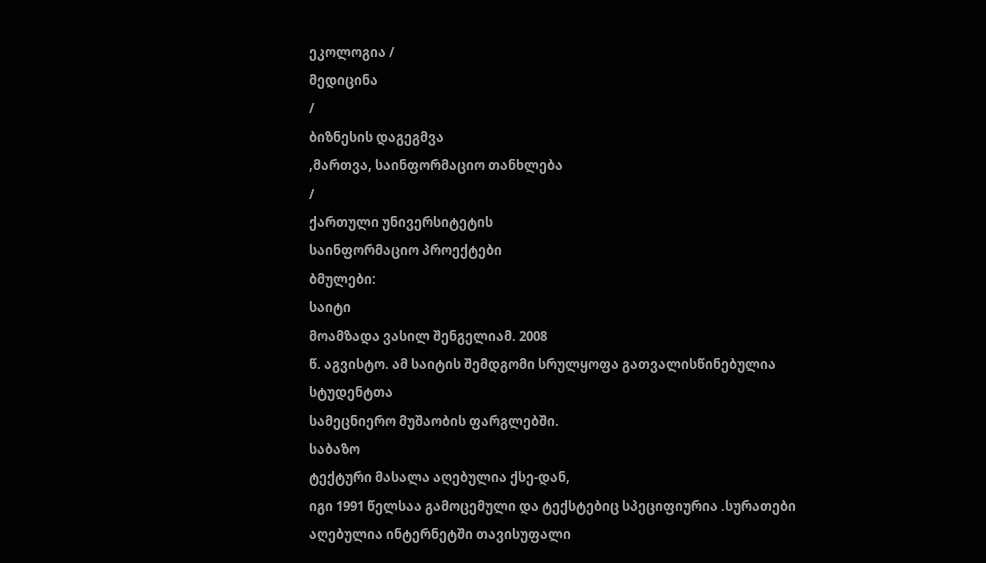ეკოლოგია /
მედიცინა
/
ბიზნესის დაგეგმვა
,მართვა, საინფორმაციო თანხლება
/
ქართული უნივერსიტეტის
საინფორმაციო პროექტები
ბმულები:
საიტი
მოამზადა ვასილ შენგელიამ. 2008
წ. აგვისტო. ამ საიტის შემდგომი სრულყოფა გათვალისწინებულია
სტუდენტთა
სამეცნიერო მუშაობის ფარგლებში.
საბაზო
ტექტური მასალა აღებულია ქსე-დან,
იგი 1991 წელსაა გამოცემული და ტექსტებიც სპეციფიურია .სურათები
აღებულია ინტერნეტში თავისუფალი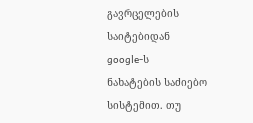გავრცელების საიტებიდან
google-ს
ნახატების საძიებო სისტემით. თუ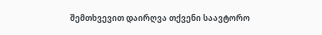შემთხვევით დაირღვა თქვენი საავტორო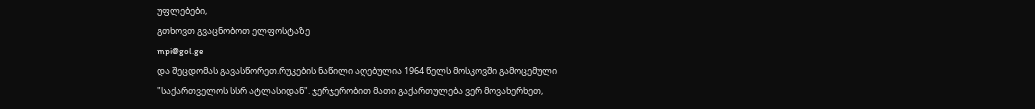უფლებები,
გთხოვთ გვაცნობოთ ელფოსტაზე
mpi@gol.ge
და შეცდომას გავასწორეთ.რუკების ნაწილი აღებულია 1964 წელს მოსკოვში გამოცემული
"საქართველოს სსრ ატლასიდან". ჯერჯერობით მათი გაქართულება ვერ მოვახერხეთ,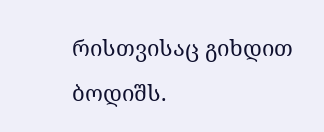რისთვისაც გიხდით ბოდიშს.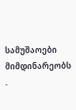სამუშაოები მიმდინარეობს
.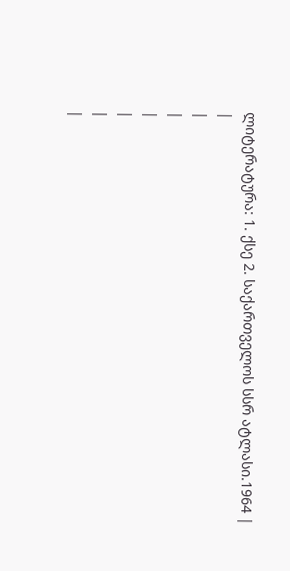ლიტერატურა: 1. ქსე 2. საქართველოს სსრ ატლასი.1964 |
|
|
|
|
|
|
|